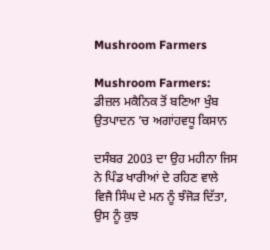Mushroom Farmers

Mushroom Farmers: ਡੀਜ਼ਲ ਮਕੈਨਿਕ ਤੋਂ ਬਣਿਆ ਖੁੰਬ ਉਤਪਾਦਨ ’ਚ ਅਗਾਂਹਵਧੂ ਕਿਸਾਨ

ਦਸੰਬਰ 2003 ਦਾ ਉਹ ਮਹੀਨਾ ਜਿਸ ਨੇ ਪਿੰਡ ਖਾਰੀਆਂ ਦੇ ਰਹਿਣ ਵਾਲੇ ਵਿਜੈ ਸਿੰਘ ਦੇ ਮਨ ਨੂੰ ਝੰਜੋੜ ਦਿੱਤਾ, ਉਸ ਨੂੰ ਕੁਝ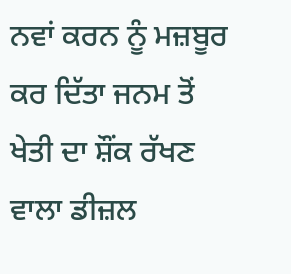ਨਵਾਂ ਕਰਨ ਨੂੰ ਮਜ਼ਬੂਰ ਕਰ ਦਿੱਤਾ ਜਨਮ ਤੋਂ ਖੇਤੀ ਦਾ ਸ਼ੌਂਕ ਰੱਖਣ ਵਾਲਾ ਡੀਜ਼ਲ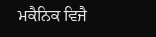ਮਕੈਨਿਕ ਵਿਜੈ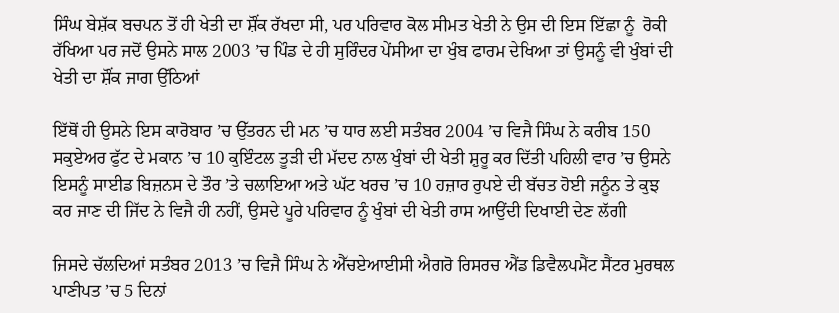ਸਿੰਘ ਬੇਸ਼ੱਕ ਬਚਪਨ ਤੋਂ ਹੀ ਖੇਤੀ ਦਾ ਸ਼ੌਂਕ ਰੱਖਦਾ ਸੀ, ਪਰ ਪਰਿਵਾਰ ਕੋਲ ਸੀਮਤ ਖੇਤੀ ਨੇ ਉਸ ਦੀ ਇਸ ਇੱਛਾ ਨੂੰ  ਰੋਕੀ ਰੱਖਿਆ ਪਰ ਜਦੋਂ ਉਸਨੇ ਸਾਲ 2003 ’ਚ ਪਿੰਡ ਦੇ ਹੀ ਸੁਰਿੰਦਰ ਪੇਂਸੀਆ ਦਾ ਖੁੰਬ ਫਾਰਮ ਦੇਖਿਆ ਤਾਂ ਉਸਨੂੰ ਵੀ ਖੁੰਬਾਂ ਦੀ ਖੇਤੀ ਦਾ ਸ਼ੌਂਕ ਜਾਗ ਉੱਠਿਆਂ

ਇੱਥੋਂ ਹੀ ਉਸਨੇ ਇਸ ਕਾਰੋਬਾਰ ’ਚ ਉੱਤਰਨ ਦੀ ਮਨ ’ਚ ਧਾਰ ਲਈ ਸਤੰਬਰ 2004 ’ਚ ਵਿਜੈ ਸਿੰਘ ਨੇ ਕਰੀਬ 150 ਸਕੁਏਅਰ ਫੁੱਟ ਦੇ ਮਕਾਨ ’ਚ 10 ਕੁਇੰਟਲ ਤੂੜੀ ਦੀ ਮੱਦਦ ਨਾਲ ਖੁੰਬਾਂ ਦੀ ਖੇਤੀ ਸ਼ੁਰੂ ਕਰ ਦਿੱਤੀ ਪਹਿਲੀ ਵਾਰ ’ਚ ਉਸਨੇ ਇਸਨੂੰ ਸਾਈਡ ਬਿਜ਼ਨਸ ਦੇ ਤੌਰ ’ਤੇ ਚਲਾਇਆ ਅਤੇ ਘੱਟ ਖਰਚ ’ਚ 10 ਹਜ਼ਾਰ ਰੁਪਏ ਦੀ ਬੱਚਤ ਹੋਈ ਜਨੂੰਨ ਤੇ ਕੁਝ ਕਰ ਜਾਣ ਦੀ ਜਿੱਦ ਨੇ ਵਿਜੈ ਹੀ ਨਹੀਂ, ਉਸਦੇ ਪੂਰੇ ਪਰਿਵਾਰ ਨੂੰ ਖੁੰਬਾਂ ਦੀ ਖੇਤੀ ਰਾਸ ਆਉਂਦੀ ਦਿਖਾਈ ਦੇਣ ਲੱਗੀ

ਜਿਸਦੇ ਚੱਲਦਿਆਂ ਸਤੰਬਰ 2013 ’ਚ ਵਿਜੈ ਸਿੰਘ ਨੇ ਐੱਚਏਆਈਸੀ ਐਗਰੋ ਰਿਸਰਚ ਐਂਡ ਡਿਵੈਲਪਮੈਂਟ ਸੈਂਟਰ ਮੁਰਥਲ ਪਾਣੀਪਤ ’ਚ 5 ਦਿਨਾਂ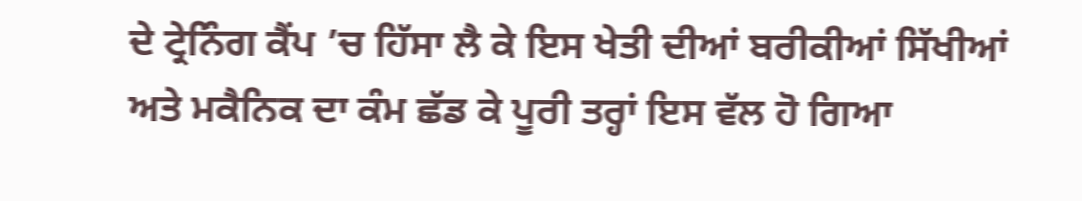ਦੇ ਟ੍ਰੇਨਿੰਗ ਕੈਂਪ ’ਚ ਹਿੱਸਾ ਲੈ ਕੇ ਇਸ ਖੇਤੀ ਦੀਆਂ ਬਰੀਕੀਆਂ ਸਿੱਖੀਆਂ ਅਤੇ ਮਕੈਨਿਕ ਦਾ ਕੰਮ ਛੱਡ ਕੇ ਪੂਰੀ ਤਰ੍ਹਾਂ ਇਸ ਵੱਲ ਹੋ ਗਿਆ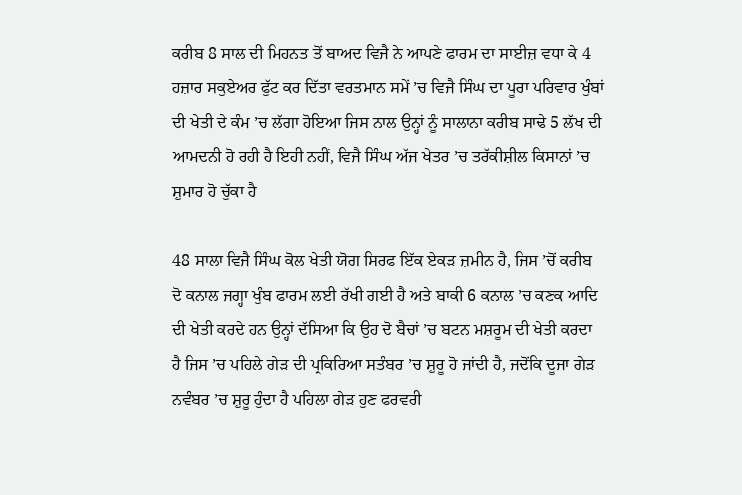ਕਰੀਬ 8 ਸਾਲ ਦੀ ਮਿਹਨਤ ਤੋਂ ਬਾਅਦ ਵਿਜੈ ਨੇ ਆਪਣੇ ਫਾਰਮ ਦਾ ਸਾਈਜ਼ ਵਧਾ ਕੇ 4 ਹਜ਼ਾਰ ਸਕੁਏਅਰ ਫੁੱਟ ਕਰ ਦਿੱਤਾ ਵਰਤਮਾਨ ਸਮੇਂ ’ਚ ਵਿਜੈ ਸਿੰਘ ਦਾ ਪੂਰਾ ਪਰਿਵਾਰ ਖੁੰਬਾਂ ਦੀ ਖੇਤੀ ਦੇ ਕੰਮ ’ਚ ਲੱਗਾ ਹੋਇਆ ਜਿਸ ਨਾਲ ਉਨ੍ਹਾਂ ਨੂੰ ਸਾਲਾਨਾ ਕਰੀਬ ਸਾਢੇ 5 ਲੱਖ ਦੀ ਆਮਦਨੀ ਹੋ ਰਹੀ ਹੈ ਇਹੀ ਨਹੀਂ, ਵਿਜੈ ਸਿੰਘ ਅੱਜ ਖੇਤਰ ’ਚ ਤਰੱਕੀਸ਼ੀਲ ਕਿਸਾਨਾਂ ’ਚ ਸ਼ੁਮਾਰ ਹੋ ਚੁੱਕਾ ਹੈ

48 ਸਾਲਾ ਵਿਜੈ ਸਿੰਘ ਕੋਲ ਖੇਤੀ ਯੋਗ ਸਿਰਫ ਇੱਕ ਏਕੜ ਜ਼ਮੀਨ ਹੈ, ਜਿਸ ’ਚੋਂ ਕਰੀਬ ਦੋ ਕਨਾਲ ਜਗ੍ਹਾ ਖੁੰਬ ਫਾਰਮ ਲਈ ਰੱਖੀ ਗਈ ਹੈ ਅਤੇ ਬਾਕੀ 6 ਕਨਾਲ ’ਚ ਕਣਕ ਆਦਿ ਦੀ ਖੇਤੀ ਕਰਦੇ ਹਨ ਉਨ੍ਹਾਂ ਦੱਸਿਆ ਕਿ ਉਹ ਦੋ ਬੈਚਾਂ ’ਚ ਬਟਨ ਮਸ਼ਰੂਮ ਦੀ ਖੇਤੀ ਕਰਦਾ ਹੈ ਜਿਸ ’ਚ ਪਹਿਲੇ ਗੇੜ ਦੀ ਪ੍ਰਕਿਰਿਆ ਸਤੰਬਰ ’ਚ ਸ਼ੁਰੂ ਹੋ ਜਾਂਦੀ ਹੈ, ਜਦੋਂਕਿ ਦੂਜਾ ਗੇੜ ਨਵੰਬਰ ’ਚ ਸ਼ੁਰੂ ਹੁੰਦਾ ਹੈ ਪਹਿਲਾ ਗੇੜ ਹੁਣ ਫਰਵਰੀ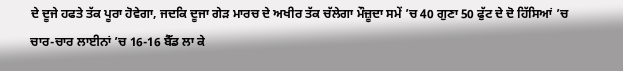ਦੇ ਦੂਜੇ ਹਫਤੇ ਤੱਕ ਪੂਰਾ ਹੋਵੇਗਾ, ਜਦਕਿ ਦੂਜਾ ਗੇੜ ਮਾਰਚ ਦੇ ਅਖੀਰ ਤੱਕ ਚੱਲੇਗਾ ਮੌਜ਼ੂਦਾ ਸਮੇਂ ’ਚ 40 ਗੁਣਾ 50 ਫੁੱਟ ਦੇ ਦੋ ਹਿੱਸਿਆਂ ’ਚ ਚਾਰ-ਚਾਰ ਲਾਈਨਾਂ ’ਚ 16-16 ਬੈੱਡ ਲਾ ਕੇ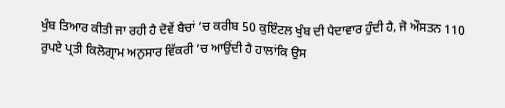ਖੁੰਬ ਤਿਆਰ ਕੀਤੀ ਜਾ ਰਹੀ ਹੈ ਦੋਵੇਂ ਬੈਚਾਂ ’ਚ ਕਰੀਬ 50 ਕੁਇੰਟਲ ਖੁੰਬ ਦੀ ਪੈਦਾਵਾਰ ਹੁੰਦੀ ਹੈ, ਜੋ ਔਸਤਨ 110 ਰੁਪਏ ਪ੍ਰਤੀ ਕਿਲੋਗ੍ਰਾਮ ਅਨੁਸਾਰ ਵਿੱਕਰੀ ’ਚ ਆਉਂਦੀ ਹੈ ਹਾਲਾਂਕਿ ਉਸ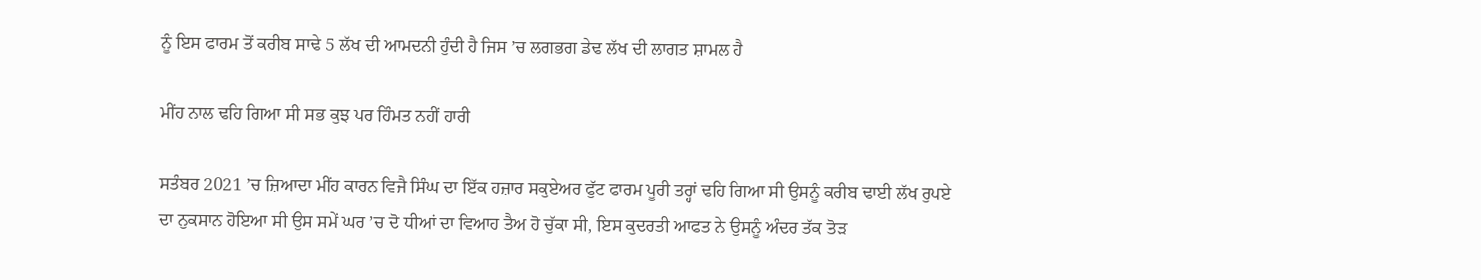ਨੂੰ ਇਸ ਫਾਰਮ ਤੋਂ ਕਰੀਬ ਸਾਢੇ 5 ਲੱਖ ਦੀ ਆਮਦਨੀ ਹੁੰਦੀ ਹੈ ਜਿਸ ’ਚ ਲਗਭਗ ਡੇਢ ਲੱਖ ਦੀ ਲਾਗਤ ਸ਼ਾਮਲ ਹੈ

ਮੀਂਹ ਨਾਲ ਢਹਿ ਗਿਆ ਸੀ ਸਭ ਕੁਝ ਪਰ ਹਿੰਮਤ ਨਹੀਂ ਹਾਰੀ

ਸਤੰਬਰ 2021 ’ਚ ਜ਼ਿਆਦਾ ਮੀਂਹ ਕਾਰਨ ਵਿਜੈ ਸਿੰਘ ਦਾ ਇੱਕ ਹਜ਼ਾਰ ਸਕੁਏਅਰ ਫੁੱਟ ਫਾਰਮ ਪੂਰੀ ਤਰ੍ਹਾਂ ਢਹਿ ਗਿਆ ਸੀ ਉਸਨੂੰ ਕਰੀਬ ਢਾਈ ਲੱਖ ਰੁਪਏ ਦਾ ਨੁਕਸਾਨ ਹੋਇਆ ਸੀ ਉਸ ਸਮੇਂ ਘਰ ’ਚ ਦੋ ਧੀਆਂ ਦਾ ਵਿਆਹ ਤੈਅ ਹੋ ਚੁੱਕਾ ਸੀ, ਇਸ ਕੁਦਰਤੀ ਆਫਤ ਨੇ ਉਸਨੂੰ ਅੰਦਰ ਤੱਕ ਤੋੜ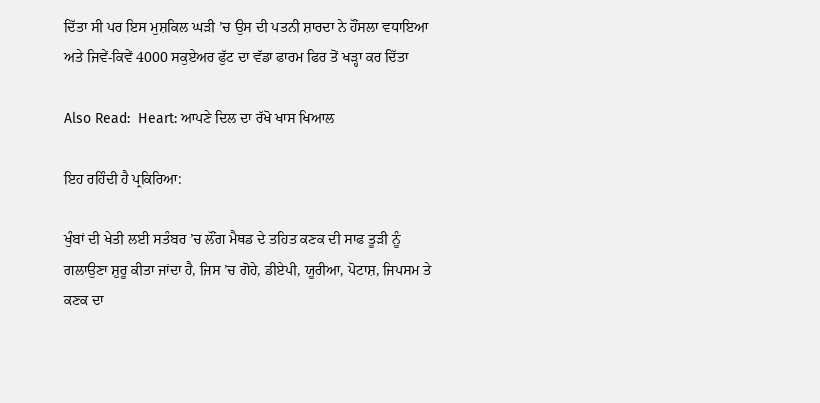ਦਿੱਤਾ ਸੀ ਪਰ ਇਸ ਮੁਸ਼ਕਿਲ ਘੜੀ ’ਚ ਉਸ ਦੀ ਪਤਨੀ ਸ਼ਾਰਦਾ ਨੇ ਹੌਂਸਲਾ ਵਧਾਇਆ ਅਤੇ ਜਿਵੇਂ-ਕਿਵੇਂ 4000 ਸਕੁਏਅਰ ਫੁੱਟ ਦਾ ਵੱਡਾ ਫਾਰਮ ਫਿਰ ਤੋਂ ਖੜ੍ਹਾ ਕਰ ਦਿੱਤਾ

Also Read:  Heart: ਆਪਣੇ ਦਿਲ ਦਾ ਰੱਖੋ ਖਾਸ ਖਿਆਲ

ਇਹ ਰਹਿੰਦੀ ਹੈ ਪ੍ਰਕਿਰਿਆ:

ਖੁੰਬਾਂ ਦੀ ਖੇਤੀ ਲਈ ਸਤੰਬਰ ’ਚ ਲੌਂਗ ਮੈਥਡ ਦੇ ਤਹਿਤ ਕਣਕ ਦੀ ਸਾਫ ਤੂੜੀ ਨੂੰ ਗਲਾਉਣਾ ਸ਼ੁਰੂ ਕੀਤਾ ਜਾਂਦਾ ਹੈ, ਜਿਸ ’ਚ ਗੋਹੇ, ਡੀਏਪੀ, ਯੂਰੀਆ, ਪੋਟਾਸ਼, ਜਿਪਸਮ ਤੇ ਕਣਕ ਦਾ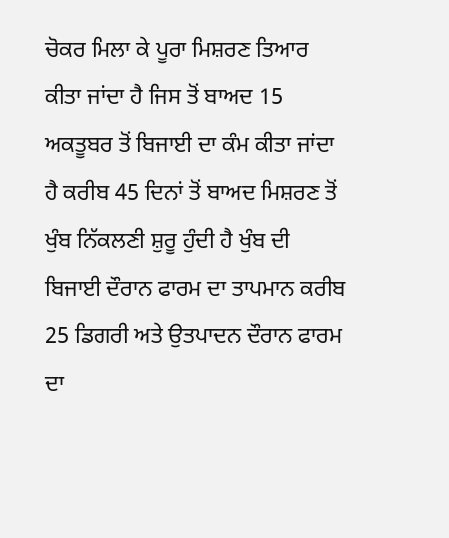ਚੋਕਰ ਮਿਲਾ ਕੇ ਪੂਰਾ ਮਿਸ਼ਰਣ ਤਿਆਰ ਕੀਤਾ ਜਾਂਦਾ ਹੈ ਜਿਸ ਤੋਂ ਬਾਅਦ 15 ਅਕਤੂਬਰ ਤੋਂ ਬਿਜਾਈ ਦਾ ਕੰਮ ਕੀਤਾ ਜਾਂਦਾ ਹੈ ਕਰੀਬ 45 ਦਿਨਾਂ ਤੋਂ ਬਾਅਦ ਮਿਸ਼ਰਣ ਤੋਂ ਖੁੰਬ ਨਿੱਕਲਣੀ ਸ਼ੁਰੂ ਹੁੰਦੀ ਹੈ ਖੁੰਬ ਦੀ ਬਿਜਾਈ ਦੌਰਾਨ ਫਾਰਮ ਦਾ ਤਾਪਮਾਨ ਕਰੀਬ 25 ਡਿਗਰੀ ਅਤੇ ਉਤਪਾਦਨ ਦੌਰਾਨ ਫਾਰਮ ਦਾ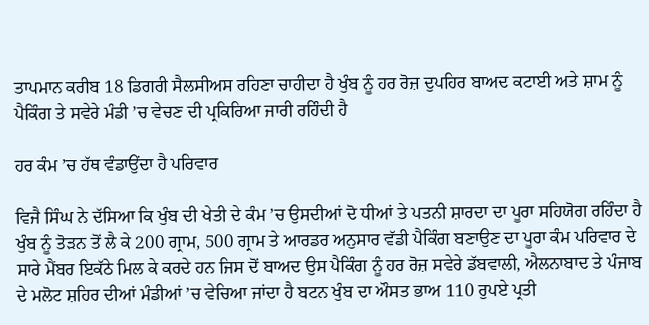ਤਾਪਮਾਨ ਕਰੀਬ 18 ਡਿਗਰੀ ਸੈਲਸੀਅਸ ਰਹਿਣਾ ਚਾਹੀਦਾ ਹੈ ਖੁੰਬ ਨੂੰ ਹਰ ਰੋਜ਼ ਦੁਪਹਿਰ ਬਾਅਦ ਕਟਾਈ ਅਤੇ ਸ਼ਾਮ ਨੂੰ ਪੈਕਿੰਗ ਤੇ ਸਵੇਰੇ ਮੰਡੀ ’ਚ ਵੇਚਣ ਦੀ ਪ੍ਰਕਿਰਿਆ ਜਾਰੀ ਰਹਿੰਦੀ ਹੈ

ਹਰ ਕੰਮ ’ਚ ਹੱਥ ਵੰਡਾਉਂਦਾ ਹੈ ਪਰਿਵਾਰ

ਵਿਜੈ ਸਿੰਘ ਨੇ ਦੱਸਿਆ ਕਿ ਖੁੰਬ ਦੀ ਖੇਤੀ ਦੇ ਕੰਮ ’ਚ ਉਸਦੀਆਂ ਦੋ ਧੀਆਂ ਤੇ ਪਤਨੀ ਸ਼ਾਰਦਾ ਦਾ ਪੂਰਾ ਸਹਿਯੋਗ ਰਹਿੰਦਾ ਹੈ ਖੁੰਬ ਨੂੰ ਤੋੜਨ ਤੋਂ ਲੈ ਕੇ 200 ਗ੍ਰਾਮ, 500 ਗ੍ਰਾਮ ਤੇ ਆਰਡਰ ਅਨੁਸਾਰ ਵੱਡੀ ਪੈਕਿੰਗ ਬਣਾਉਣ ਦਾ ਪੂਰਾ ਕੰਮ ਪਰਿਵਾਰ ਦੇ ਸਾਰੇ ਮੈਂਬਰ ਇਕੱਠੇ ਮਿਲ ਕੇ ਕਰਦੇ ਹਨ ਜਿਸ ਦੋਂ ਬਾਅਦ ਉਸ ਪੈਕਿੰਗ ਨੂੰ ਹਰ ਰੋਜ਼ ਸਵੇਰੇ ਡੱਬਵਾਲੀ, ਐਲਨਾਬਾਦ ਤੇ ਪੰਜਾਬ ਦੇ ਮਲੋਟ ਸ਼ਹਿਰ ਦੀਆਂ ਮੰਡੀਆਂ ’ਚ ਵੇਚਿਆ ਜਾਂਦਾ ਹੈ ਬਟਨ ਖੁੰਬ ਦਾ ਔਸਤ ਭਾਅ 110 ਰੁਪਏ ਪ੍ਰਤੀ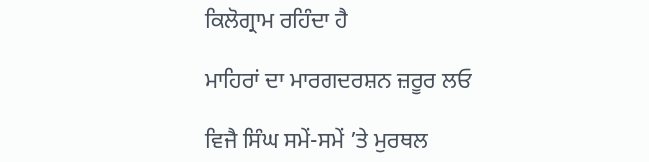ਕਿਲੋਗ੍ਰਾਮ ਰਹਿੰਦਾ ਹੈ

ਮਾਹਿਰਾਂ ਦਾ ਮਾਰਗਦਰਸ਼ਨ ਜ਼ਰੂਰ ਲਓ

ਵਿਜੈ ਸਿੰਘ ਸਮੇਂ-ਸਮੇਂ ’ਤੇ ਮੁਰਥਲ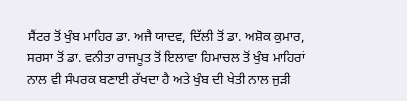ਸੈਂਟਰ ਤੋਂ ਖੁੰਬ ਮਾਹਿਰ ਡਾ. ਅਜੈ ਯਾਦਵ, ਦਿੱਲੀ ਤੋਂ ਡਾ. ਅਸ਼ੋਕ ਕੁਮਾਰ, ਸਰਸਾ ਤੋਂ ਡਾ. ਵਨੀਤਾ ਰਾਜਪੂਤ ਤੋਂ ਇਲਾਵਾ ਹਿਮਾਚਲ ਤੋਂ ਖੁੰਬ ਮਾਹਿਰਾਂ ਨਾਲ ਵੀ ਸੰਪਰਕ ਬਣਾਈ ਰੱਖਦਾ ਹੈ ਅਤੇ ਖੁੰਬ ਦੀ ਖੇਤੀ ਨਾਲ ਜੁੜੀ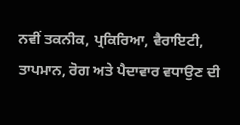ਨਵੀਂ ਤਕਨੀਕ, ਪ੍ਰਕਿਰਿਆ, ਵੈਰਾਇਟੀ, ਤਾਪਮਾਨ, ਰੋਗ ਅਤੇ ਪੈਦਾਵਾਰ ਵਧਾਉਣ ਦੀ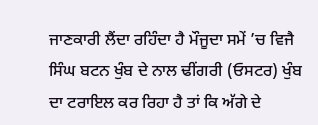ਜਾਣਕਾਰੀ ਲੈਂਦਾ ਰਹਿੰਦਾ ਹੈ ਮੌਜੂਦਾ ਸਮੇਂ ’ਚ ਵਿਜੈ ਸਿੰਘ ਬਟਨ ਖੁੰਬ ਦੇ ਨਾਲ ਢੀਂਗਰੀ (ਓਸਟਰ) ਖੁੰਬ ਦਾ ਟਰਾਇਲ ਕਰ ਰਿਹਾ ਹੈ ਤਾਂ ਕਿ ਅੱਗੇ ਦੇ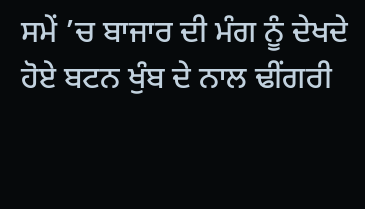ਸਮੇਂ ’ਚ ਬਾਜਾਰ ਦੀ ਮੰਗ ਨੂੰ ਦੇਖਦੇ ਹੋਏ ਬਟਨ ਖੁੰਬ ਦੇ ਨਾਲ ਢੀਂਗਰੀ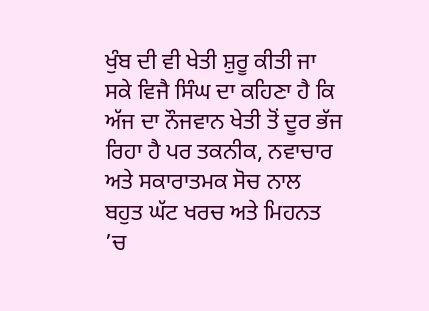ਖੁੰਬ ਦੀ ਵੀ ਖੇਤੀ ਸ਼ੁਰੂ ਕੀਤੀ ਜਾ ਸਕੇ ਵਿਜੈ ਸਿੰਘ ਦਾ ਕਹਿਣਾ ਹੈ ਕਿ ਅੱਜ ਦਾ ਨੌਜਵਾਨ ਖੇਤੀ ਤੋਂ ਦੂਰ ਭੱਜ ਰਿਹਾ ਹੈ ਪਰ ਤਕਨੀਕ, ਨਵਾਚਾਰ ਅਤੇ ਸਕਾਰਾਤਮਕ ਸੋਚ ਨਾਲ ਬਹੁਤ ਘੱਟ ਖਰਚ ਅਤੇ ਮਿਹਨਤ ’ਚ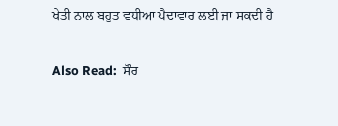ਖੇਤੀ ਨਾਲ ਬਹੁਤ ਵਧੀਆ ਪੈਦਾਵਾਰ ਲਈ ਜਾ ਸਕਦੀ ਹੈ

Also Read:  ਸੌਰ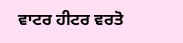ਵਾਟਰ ਹੀਟਰ ਵਰਤੋ